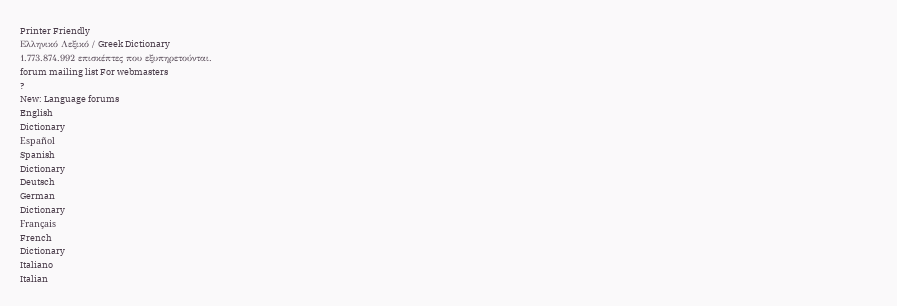Printer Friendly
Ελληνικό Λεξικό / Greek Dictionary
1.773.874.992 επισκέπτες που εξυπηρετούνται.
forum mailing list For webmasters
?
New: Language forums
English
Dictionary
Español
Spanish
Dictionary
Deutsch
German
Dictionary
Français
French
Dictionary
Italiano
Italian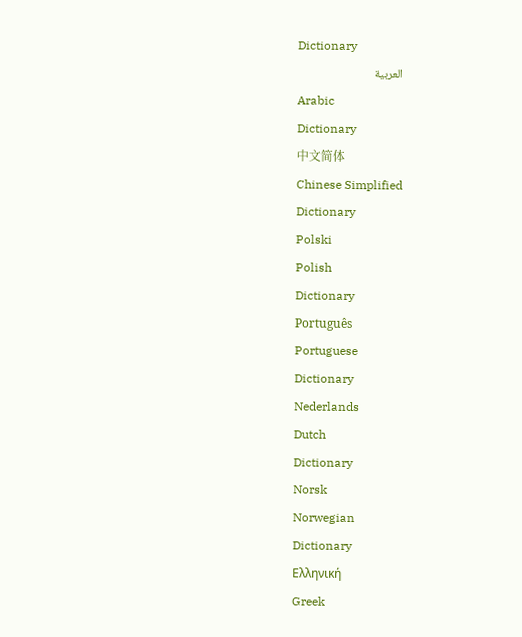Dictionary
العربية
Arabic
Dictionary
中文简体
Chinese Simplified
Dictionary
Polski
Polish
Dictionary
Português
Portuguese
Dictionary
Nederlands
Dutch
Dictionary
Norsk
Norwegian
Dictionary
Ελληνική
Greek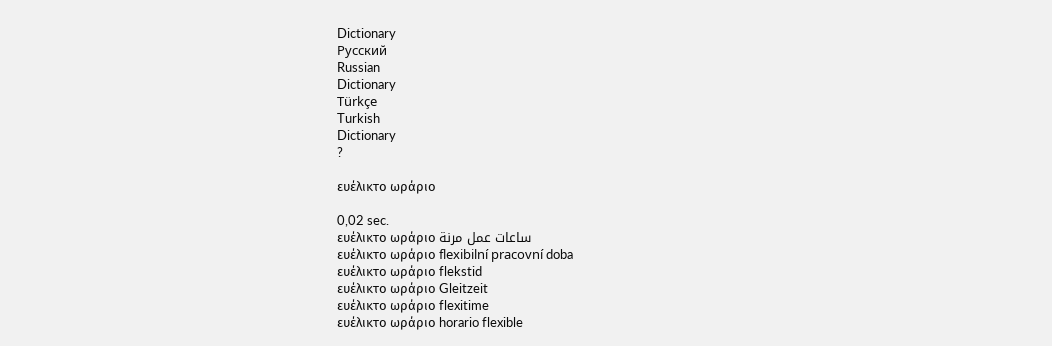Dictionary
Русский
Russian
Dictionary
Türkçe
Turkish
Dictionary
?

ευέλικτο ωράριο

0,02 sec.
ευέλικτο ωράριο ساعات عمل مرنة
ευέλικτο ωράριο flexibilní pracovní doba
ευέλικτο ωράριο flekstid
ευέλικτο ωράριο Gleitzeit
ευέλικτο ωράριο flexitime
ευέλικτο ωράριο horario flexible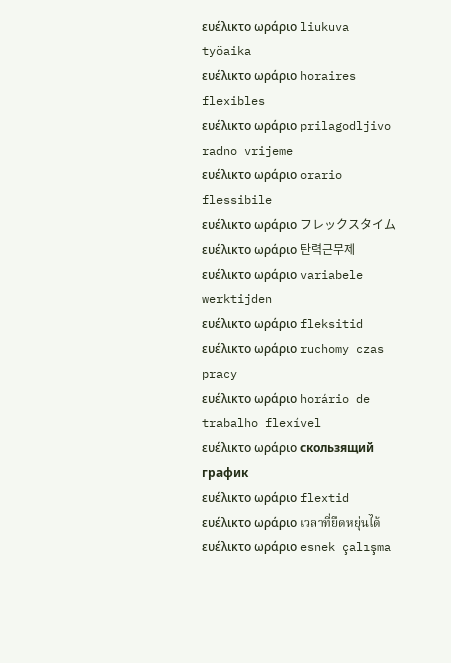ευέλικτο ωράριο liukuva työaika
ευέλικτο ωράριο horaires flexibles
ευέλικτο ωράριο prilagodljivo radno vrijeme
ευέλικτο ωράριο orario flessibile
ευέλικτο ωράριο フレックスタイム
ευέλικτο ωράριο 탄력근무제
ευέλικτο ωράριο variabele werktijden
ευέλικτο ωράριο fleksitid
ευέλικτο ωράριο ruchomy czas pracy
ευέλικτο ωράριο horário de trabalho flexível
ευέλικτο ωράριο скользящий график
ευέλικτο ωράριο flextid
ευέλικτο ωράριο เวลาที่ยืดหยุ่นได้
ευέλικτο ωράριο esnek çalışma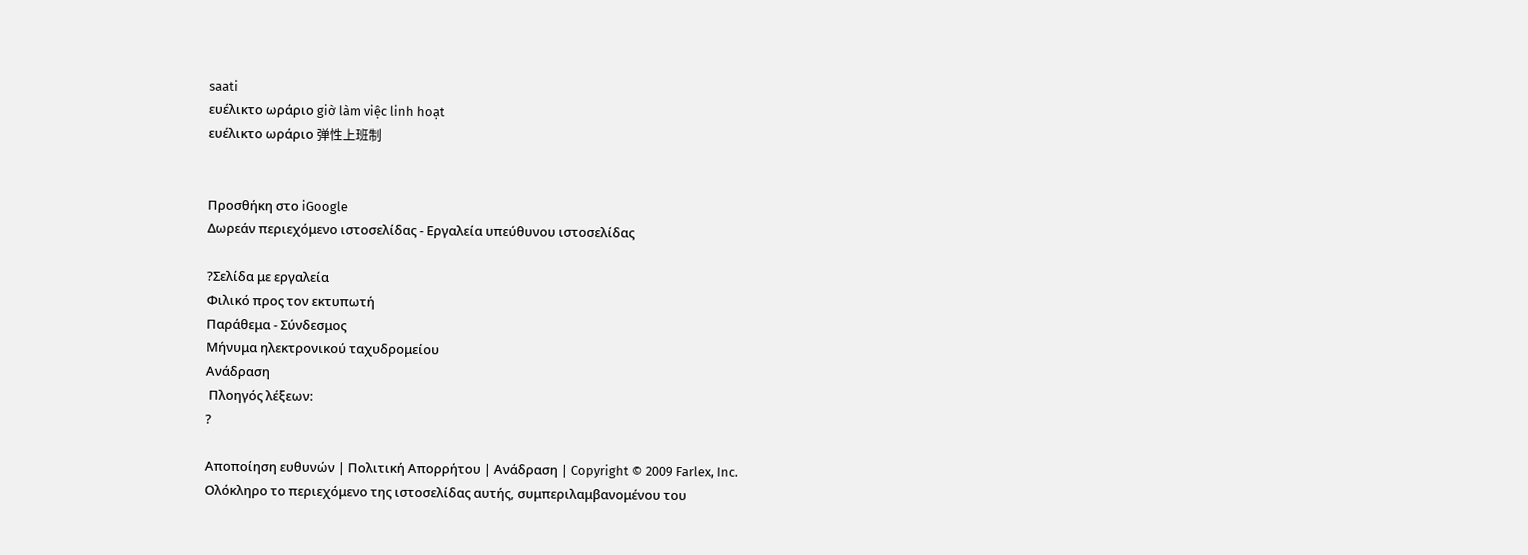saati
ευέλικτο ωράριο giờ làm việc linh hoạt
ευέλικτο ωράριο 弹性上班制


Προσθήκη στο iGoogle
Δωρεάν περιεχόμενο ιστοσελίδας - Εργαλεία υπεύθυνου ιστοσελίδας

?Σελίδα με εργαλεία
Φιλικό προς τον εκτυπωτή
Παράθεμα - Σύνδεσμος
Μήνυμα ηλεκτρονικού ταχυδρομείου
Ανάδραση
 Πλοηγός λέξεων:
?

Αποποίηση ευθυνών | Πολιτική Απορρήτου | Ανάδραση | Copyright © 2009 Farlex, Inc.
Ολόκληρο το περιεχόμενο της ιστοσελίδας αυτής, συμπεριλαμβανομένου του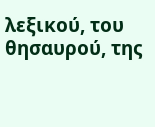λεξικού, του θησαυρού, της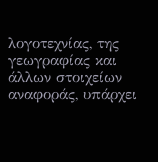λογοτεχνίας, της γεωγραφίας και άλλων στοιχείων αναφοράς, υπάρχει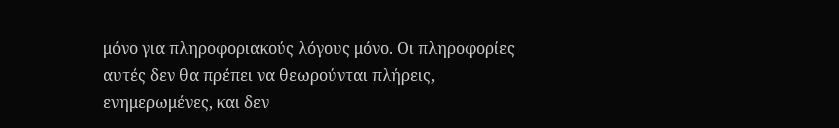μόνο για πληροφοριακούς λόγους μόνο. Οι πληροφορίες αυτές δεν θα πρέπει να θεωρούνται πλήρεις, ενημερωμένες, και δεν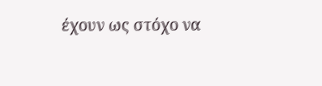έχουν ως στόχο να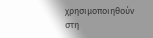χρησιμοποιηθούν στη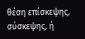θέση επίσκεψης, σύσκεψης, ή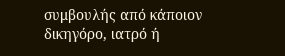συμβουλής από κάποιον δικηγόρο, ιατρό ή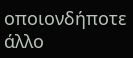οποιονδήποτε άλλο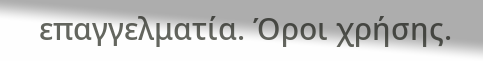επαγγελματία. Όροι χρήσης.